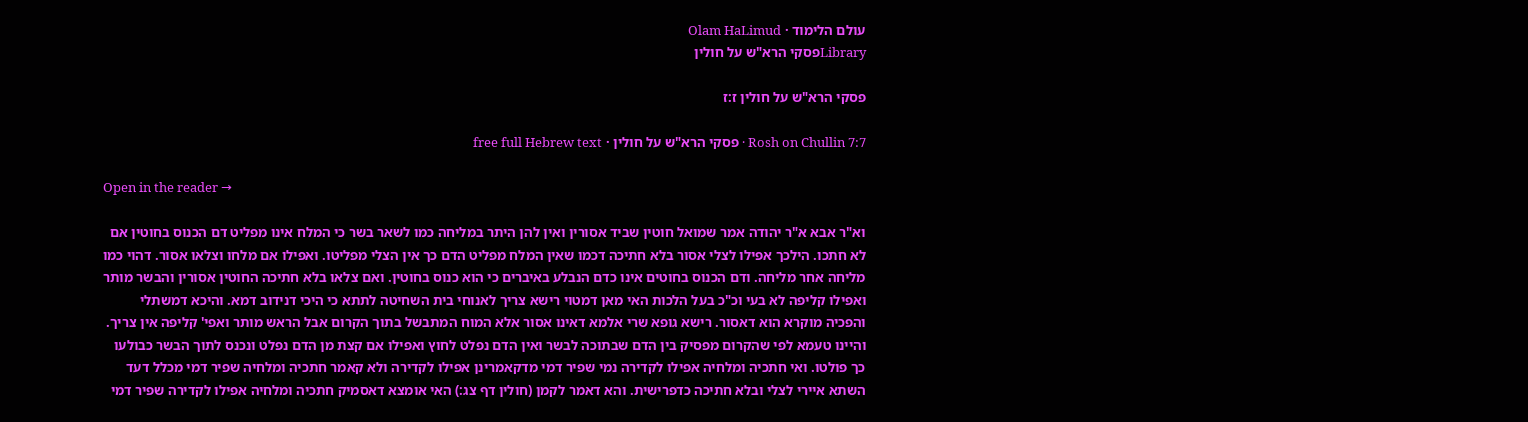עולם הלימוד · Olam HaLimud
Libraryפסקי הרא"ש על חולין

פסקי הרא"ש על חולין ז:ז

Rosh on Chullin 7:7 · פסקי הרא"ש על חולין · free full Hebrew text

Open in the reader →

וא"ר אבא א"ר יהודה אמר שמואל חוטין שביד אסורין ואין להן היתר במליחה כמו לשאר בשר כי המלח אינו מפליט דם הכנוס בחוטין אם לא חתכו. הילכך אפילו לצלי אסור בלא חתיכה דכמו שאין המלח מפליט הדם כך אין הצלי מפליטו. ואפילו אם מלחו וצלאו אסור. דהוי כמו מליחה אחר מליחה. ודם הכנוס בחוטים אינו כדם הנבלע באיברים כי הוא כנוס בחוטין. ואם צלאו בלא חתיכה החוטין אסורין והבשר מותר ואפילו קליפה לא בעי וכ"כ בעל הלכות האי מאן דמטוי רישא צריך לאנוחי בית השחיטה לתתא כי היכי דנידוב דמא. והיכא דמשתלי והפכיה מוקרא הוא דאסור. רישא גופא שרי אלמא דאינו אסור אלא המוח המתבשל בתוך הקרום אבל הראש מותר ואפי' קליפה אין צריך. והיינו טעמא לפי שהקרום מפסיק בין הדם שבתוכה לבשר ואין הדם נפלט לחוץ ואפילו אם קצת מן הדם נפלט ונכנס לתוך הבשר כבולעו כך פולטו. ואי חתכיה ומלחיה אפילו לקדירה נמי שפיר דמי מדקאמרינן אפילו לקדירה ולא קאמר חתכיה ומלחיה שפיר דמי מכלל דעד השתא איירי לצלי ובלא חתיכה כדפרישית. והא דאמר לקמן (חולין דף צג:) האי אומצא דאסמיק חתכיה ומלחיה אפילו לקדירה שפיר דמי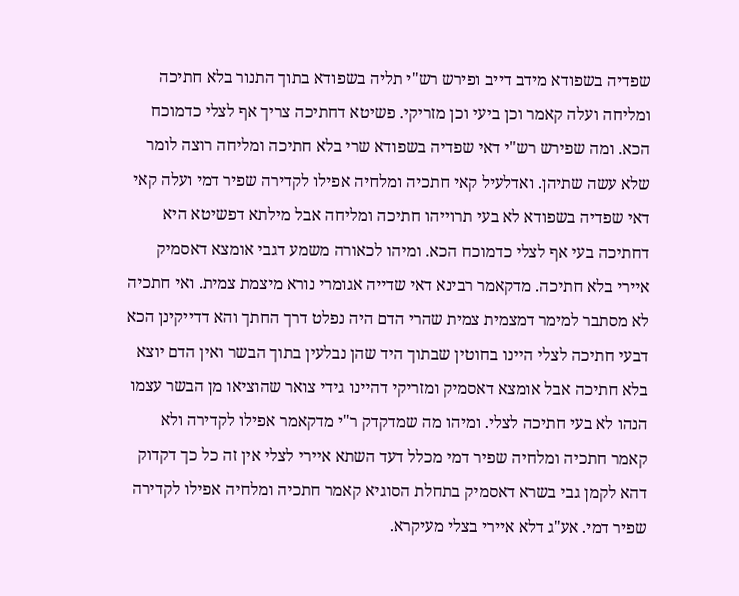שפדיה בשפודא מידב דייב ופירש רש"י תליה בשפודא בתוך התנור בלא חתיכה ומליחה ועלה קאמר וכן ביעי וכן מזריקי. פשיטא דחתיכה צריך אף לצלי כדמוכח הכא. ומה שפירש רש"י דאי שפדיה בשפודא שרי בלא חתיכה ומליחה רוצה לומר שלא עשה שתיהן. ואדלעיל קאי חתכיה ומלחיה אפילו לקדירה שפיר דמי ועלה קאי דאי שפדיה בשפודא לא בעי תרוייהו חתיכה ומליחה אבל מילתא דפשיטא היא דחתיכה בעי אף לצלי כדמוכח הכא. ומיהו לכאורה משמע דגבי אומצא דאסמיק איירי בלא חתיכה. מדקאמר רבינא דאי שדייה אגומרי נורא מיצמת צמית. ואי חתכיה לא מסתבר למימר דמצמית צמית שהרי הדם היה נפלט דרך החתך והא דדייקינן הכא דבעי חתיכה לצלי היינו בחוטין שבתוך היד שהן נבלעין בתוך הבשר ואין הדם יוצא בלא חתיכה אבל אומצא דאסמיק ומזריקי דהיינו גידי צואר שהוציאו מן הבשר עצמו הנהו לא בעי חתיכה לצלי. ומיהו מה שמדקדק ר"י מדקאמר אפילו לקדירה ולא קאמר חתכיה ומלחיה שפיר דמי מכלל דעד השתא איירי לצלי אין זה כל כך דקדוק דהא לקמן גבי בשרא דאסמיק בתחלת הסוגיא קאמר חתכיה ומלחיה אפילו לקדירה שפיר דמי. אע"ג דלא איירי בצלי מעיקרא.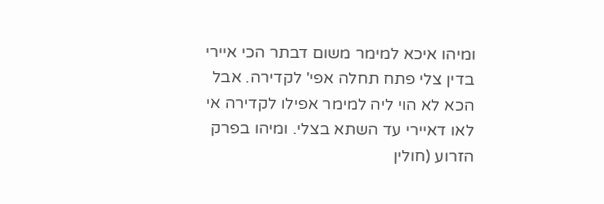ומיהו איכא למימר משום דבתר הכי איירי בדין צלי פתח תחלה אפי' לקדירה. אבל הכא לא הוי ליה למימר אפילו לקדירה אי לאו דאיירי עד השתא בצלי. ומיהו בפרק הזרוע (חולין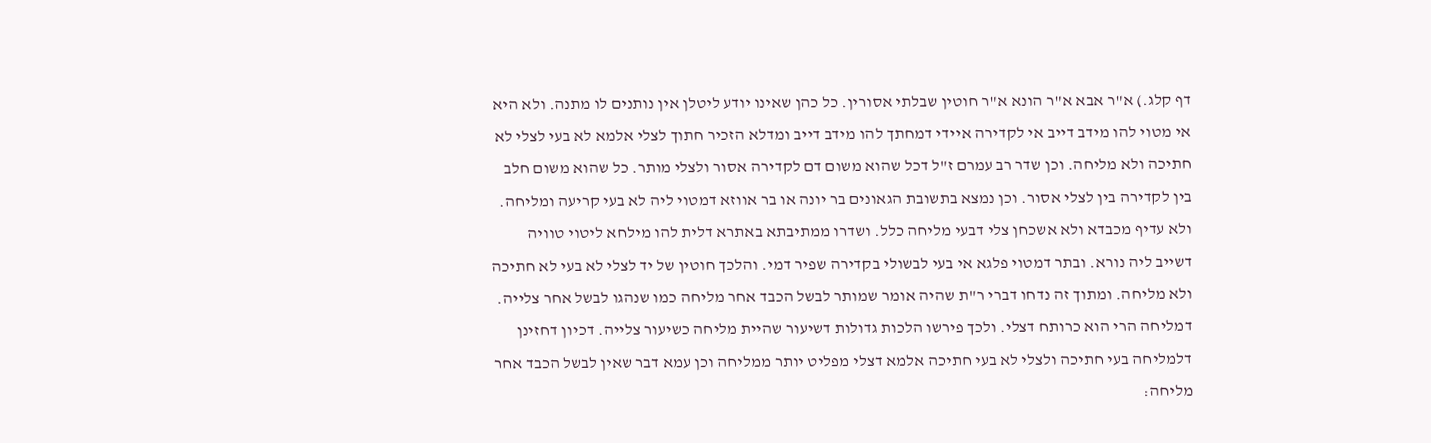דף קלג.) א"ר אבא א"ר הונא א"ר חוטין שבלתי אסורין. כל כהן שאינו יודע ליטלן אין נותנים לו מתנה. ולא היא אי מטוי להו מידב דייב אי לקדירה איידי דמחתך להו מידב דייב ומדלא הזכיר חתוך לצלי אלמא לא בעי לצלי לא חתיכה ולא מליחה. וכן שדר רב עמרם ז"ל דכל שהוא משום דם לקדירה אסור ולצלי מותר. כל שהוא משום חלב בין לקדירה בין לצלי אסור. וכן נמצא בתשובת הגאונים בר יונה או בר אווזא דמטוי ליה לא בעי קריעה ומליחה. ולא עדיף מכבדא ולא אשכחן צלי דבעי מליחה כלל. ושדרו ממתיבתא באתרא דלית להו מילחא ליטוי טוויה דשייב ליה נורא. ובתר דמטוי פלגא אי בעי לבשולי בקדירה שפיר דמי. והלכך חוטין של יד לצלי לא בעי לא חתיכה ולא מליחה. ומתוך זה נדחו דברי ר"ת שהיה אומר שמותר לבשל הכבד אחר מליחה כמו שנהגו לבשל אחר צלייה. דמליחה הרי הוא כרותח דצלי. ולכך פירשו הלכות גדולות דשיעור שהיית מליחה כשיעור צלייה. דכיון דחזינן דלמליחה בעי חתיכה ולצלי לא בעי חתיכה אלמא דצלי מפליט יותר ממליחה וכן עמא דבר שאין לבשל הכבד אחר מליחה: